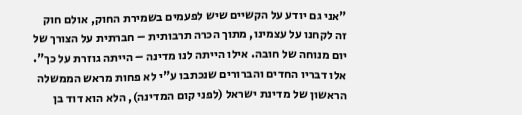"אני גם יודע על הקשיים שיש לפעמים בשמירת החוק, אולם חוק זה לקחנו על עצמינו, מתוך הכרה תרבותית – חברתית על הצורך של יום מנוחה של חובה. אילו הייתה לנו מדינה – הייתה גוזרת על כך". אלו דבריו החדים והברורים שנכתבו ע"י לא פחות מראש הממשלה הראשון של מדינת ישראל (לפני קום המדינה), הלא הוא דוד בן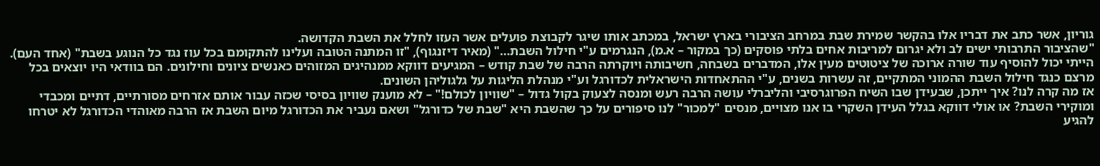גוריון, אשר כתב את דבריו אלו בהקשר שמירת שבת במרחב הציבורי בארץ ישראל, במכתב אותו שיגר לקבוצת פועלים אשר העזו לחלל את השבת הקדושה.
"שהציבור התרבותי ישים לב ולא יגרום למריבות אחים בלתי פוסקים (כך במקור – א.מ), הנגרמים ע"י חילול השבת…" (מאיר דיזנגוף), "זו המתנה הטובה ועלינו להתקומם בכל עוז נגד כל הנוגע בשבת" (אחד העם).
הייתי יכול להוסיף עוד שורה ארוכה של ציטוטים מעין אלו, המדברים בשבחה, חשיבותה ויוקרתה הרבה של שבת קודש – המגיעים דווקא ממנהיגים המזוהים כאנשים ציונים וחילונים. הם בוודאי היו יוצאים בכל מרצם כנגד חילול השבת ההמוני המתקיים, זה עשרות בשנים, ע"י ההתאחדות הישראלית לכדורגל וע"י מנהלת הליגות על גלגוליהן השונים.
אז מה קרה לנו? איך ייתכן, שבעידן שבו השיח הפרוגרסיבי והליברלי עושה הרבה רעש ומנסה לצעוק בקול גדול – "שוויון לכולם!" – לא מוענק שוויון בסיסי שכזה עבור אותם אזרחים מסורתיים, דתיים ומכבדי ומוקירי השבת? או אולי דווקא בגלל העידן השקרי בו אנו מצויים, מנסים "למכור" לנו סיפורים על כך שהשבת היא "שבת של כדורגל" ושאם נעביר את הכדורגל מיום השבת אז הרבה מאוהדי הכדורגל לא יטרחו להגיע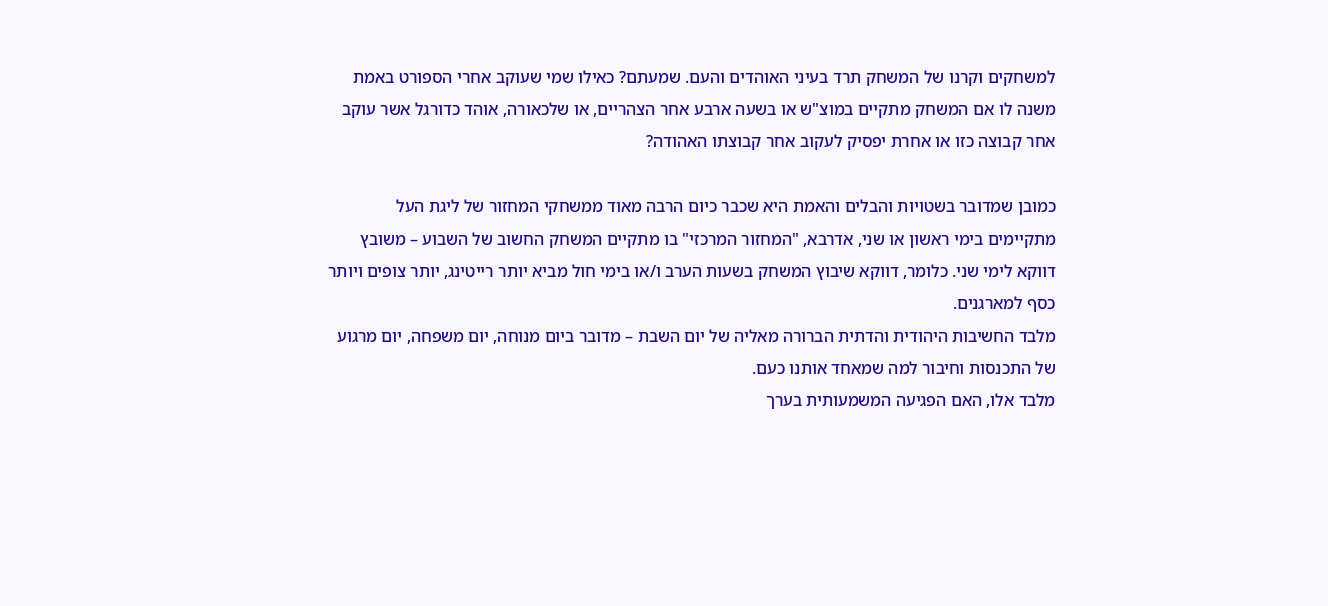למשחקים וקרנו של המשחק תרד בעיני האוהדים והעם. שמעתם? כאילו שמי שעוקב אחרי הספורט באמת משנה לו אם המשחק מתקיים במוצ"ש או בשעה ארבע אחר הצהריים, או שלכאורה, אוהד כדורגל אשר עוקב אחר קבוצה כזו או אחרת יפסיק לעקוב אחר קבוצתו האהודה?

כמובן שמדובר בשטויות והבלים והאמת היא שכבר כיום הרבה מאוד ממשחקי המחזור של ליגת העל מתקיימים בימי ראשון או שני, אדרבא, "המחזור המרכזי" בו מתקיים המשחק החשוב של השבוע – משובץ דווקא לימי שני. כלומר, דווקא שיבוץ המשחק בשעות הערב ו/או בימי חול מביא יותר רייטינג, יותר צופים ויותר כסף למארגנים.
מלבד החשיבות היהודית והדתית הברורה מאליה של יום השבת – מדובר ביום מנוחה, יום משפחה, יום מרגוע של התכנסות וחיבור למה שמאחד אותנו כעם.
מלבד אלו, האם הפגיעה המשמעותית בערך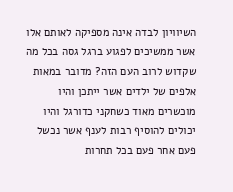השיוויון לבדה אינה מספיקה לאותם אלו אשר ממשיכים לפגוע ברגל גסה בכל מה שקדוש לרוב העם הזה? מדובר במאות אלפים של ילדים אשר ייתכן והיו מוכשרים מאוד כשחקני כדורגל והיו יכולים להוסיף רבות לענף אשר נכשל פעם אחר פעם בכל תחרות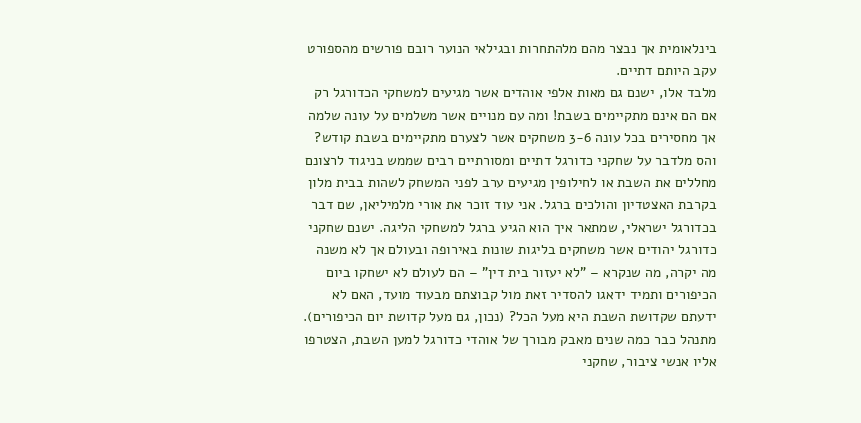בינלאומית אך נבצר מהם מלהתחרות ובגילאי הנוער רובם פורשים מהספורט עקב היותם דתיים.
מלבד אלו, ישנם גם מאות אלפי אוהדים אשר מגיעים למשחקי הכדורגל רק אם הם אינם מתקיימים בשבת! ומה עם מנויים אשר משלמים על עונה שלמה אך מחסירים בכל עונה 3-6 משחקים אשר לצערם מתקיימים בשבת קודש?
והס מלדבר על שחקני כדורגל דתיים ומסורתיים רבים שממש בניגוד לרצונם מחללים את השבת או לחילופין מגיעים ערב לפני המשחק לשהות בבית מלון בקרבת האצטדיון והולכים ברגל. אני עוד זוכר את אורי מלמיליאן, שם דבר בכדורגל ישראלי, שמתאר איך הוא הגיע ברגל למשחקי הליגה. ישנם שחקני כדורגל יהודים אשר משחקים בליגות שונות באירופה ובעולם אך לא משנה מה יקרה, מה שנקרא – "לא יעזור בית דין" – הם לעולם לא ישחקו ביום הכיפורים ותמיד ידאגו להסדיר זאת מול קבוצתם מבעוד מועד, האם לא ידעתם שקדושת השבת היא מעל הכל? (נכון, גם מעל קדושת יום הכיפורים).
מתנהל כבר כמה שנים מאבק מבורך של אוהדי כדורגל למען השבת, הצטרפו אליו אנשי ציבור, שחקני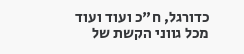כדורגל, ח"כ ועוד ועוד מכל גווני הקשת של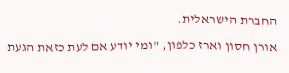החברת הישראלית.
אורן חסון וארז כלפון, "ומי יודע אם לעת כזאת הגעת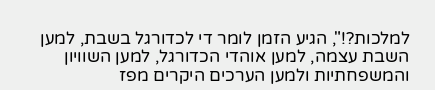למלכות?!", הגיע הזמן לומר די לכדורגל בשבת, למען השבת עצמה, למען אוהדי הכדורגל, למען השוויון והמשפחתיות ולמען הערכים היקרים מפז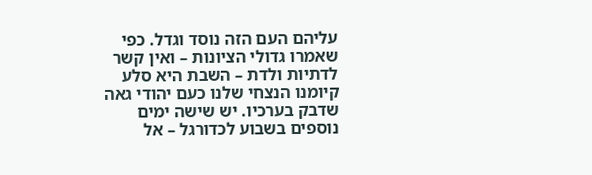עליהם העם הזה נוסד וגדל. כפי שאמרו גדולי הציונות – ואין קשר לדתיות ולדת – השבת היא סלע קיומנו הנצחי שלנו כעם יהודי גאה שדבק בערכיו. יש שישה ימים נוספים בשבוע לכדורגל – אל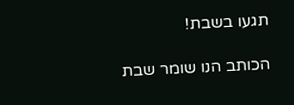תגעו בשבת!

הכותב הנו שומר שבת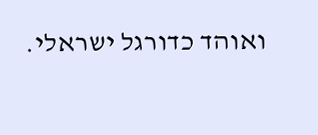ואוהד כדורגל ישראלי.